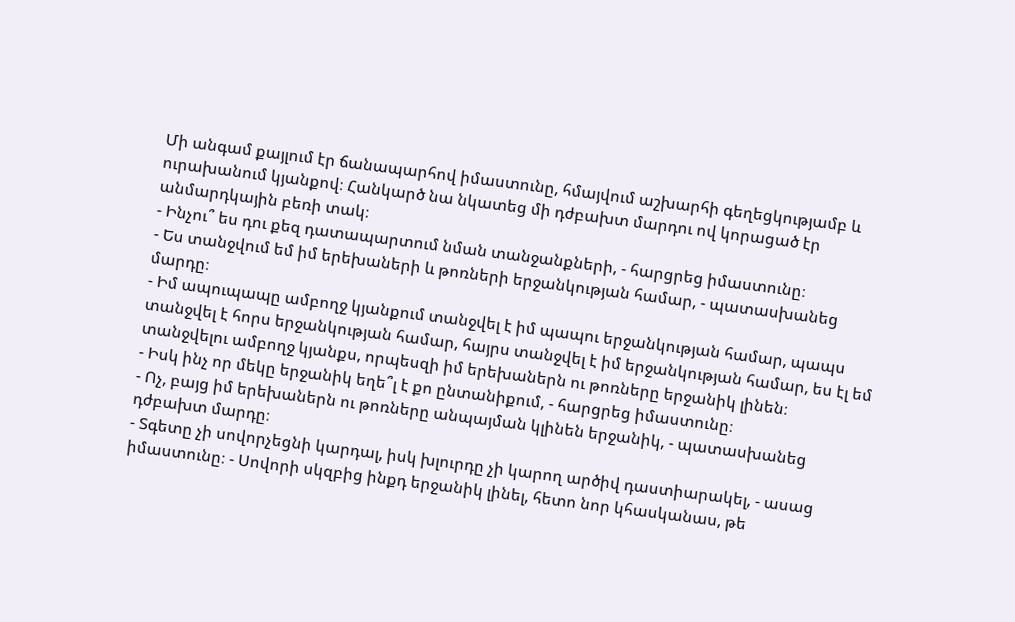Մի անգամ քայլում էր ճանապարհով իմաստունը, հմայվում աշխարհի գեղեցկությամբ և ուրախանում կյանքով։ Հանկարծ նա նկատեց մի դժբախտ մարդու ով կորացած էր անմարդկային բեռի տակ։
- Ինչու՞ ես դու քեզ դատապարտում նման տանջանքների, - հարցրեց իմաստունը։
- Ես տանջվում եմ իմ երեխաների և թոռների երջանկության համար, - պատասխանեց մարդը։
- Իմ ապուպապը ամբողջ կյանքում տանջվել է իմ պապու երջանկության համար, պապս տանջվել է հորս երջանկության համար, հայրս տանջվել է իմ երջանկության համար, ես էլ եմ տանջվելու ամբողջ կյանքս, որպեսզի իմ երեխաներն ու թոռները երջանիկ լինեն։
- Իսկ ինչ որ մեկը երջանիկ եղե՞լ է քո ընտանիքում, - հարցրեց իմաստունը։
- Ոչ, բայց իմ երեխաներն ու թոռները անպայման կլինեն երջանիկ, - պատասխանեց դժբախտ մարդը։
- Տգետը չի սովորչեցնի կարդալ, իսկ խլուրդը չի կարող արծիվ դաստիարակել, - ասաց իմաստունը։ - Սովորի սկզբից ինքդ երջանիկ լինել, հետո նոր կհասկանաս, թե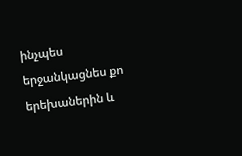ինչպես երջանկացնես քո երեխաներին և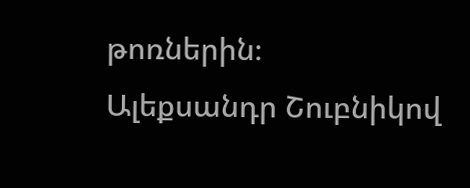թոռներին։
Ալեքսանդր Շուբնիկով